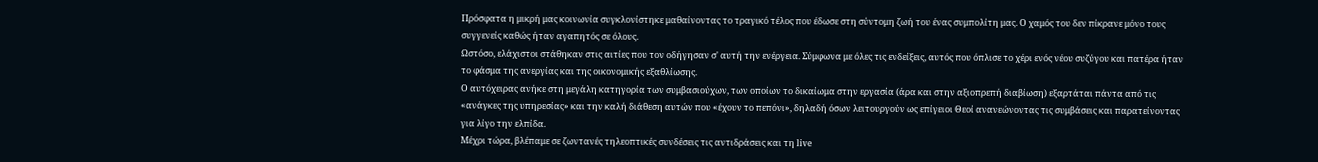Πρόσφατα η μικρή μας κοινωνία συγκλονίστηκε μαθαίνοντας το τραγικό τέλος που έδωσε στη σύντομη ζωή του ένας συμπολίτη μας. Ο χαμός του δεν πίκρανε μόνο τους συγγενείς καθώς ήταν αγαπητός σε όλους.
Ωστόσο, ελάχιστοι στάθηκαν στις αιτίες που τον οδήγησαν σ' αυτή την ενέργεια. Σύμφωνα με όλες τις ενδείξεις, αυτός που όπλισε το χέρι ενός νέου συζύγου και πατέρα ήταν το φάσμα της ανεργίας και της οικονομικής εξαθλίωσης.
Ο αυτόχειρας ανήκε στη μεγάλη κατηγορία των συμβασιούχων, των οποίων το δικαίωμα στην εργασία (άρα και στην αξιοπρεπή διαβίωση) εξαρτάται πάντα από τις «ανάγκες της υπηρεσίας» και την καλή διάθεση αυτών που «έχουν το πεπόνι», δηλαδή όσων λειτουργούν ως επίγειοι Θεοί ανανεώνοντας τις συμβάσεις και παρατείνοντας για λίγο την ελπίδα.
Μέχρι τώρα, βλέπαμε σε ζωντανές τηλεοπτικές συνδέσεις τις αντιδράσεις και τη live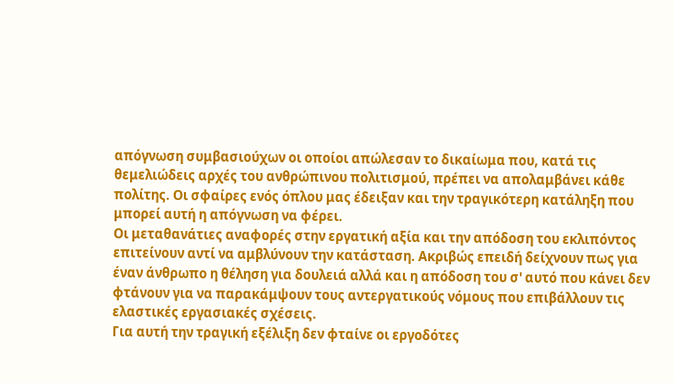απόγνωση συμβασιούχων οι οποίοι απώλεσαν το δικαίωμα που, κατά τις θεμελιώδεις αρχές του ανθρώπινου πολιτισμού, πρέπει να απολαμβάνει κάθε πολίτης. Οι σφαίρες ενός όπλου μας έδειξαν και την τραγικότερη κατάληξη που μπορεί αυτή η απόγνωση να φέρει.
Οι μεταθανάτιες αναφορές στην εργατική αξία και την απόδοση του εκλιπόντος επιτείνουν αντί να αμβλύνουν την κατάσταση. Ακριβώς επειδή δείχνουν πως για έναν άνθρωπο η θέληση για δουλειά αλλά και η απόδοση του σ' αυτό που κάνει δεν φτάνουν για να παρακάμψουν τους αντεργατικούς νόμους που επιβάλλουν τις ελαστικές εργασιακές σχέσεις.
Για αυτή την τραγική εξέλιξη δεν φταίνε οι εργοδότες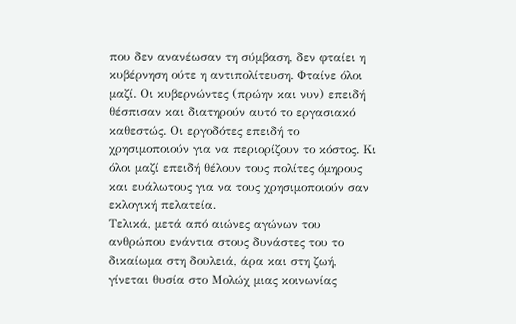που δεν ανανέωσαν τη σύμβαση, δεν φταίει η κυβέρνηση ούτε η αντιπολίτευση. Φταίνε όλοι μαζί. Οι κυβερνώντες (πρώην και νυν) επειδή θέσπισαν και διατηρούν αυτό το εργασιακό καθεστώς. Οι εργοδότες επειδή το χρησιμοποιούν για να περιορίζουν το κόστος. Κι όλοι μαζί επειδή θέλουν τους πολίτες όμηρους και ευάλωτους για να τους χρησιμοποιούν σαν εκλογική πελατεία.
Τελικά, μετά από αιώνες αγώνων του ανθρώπου ενάντια στους δυνάστες του το δικαίωμα στη δουλειά, άρα και στη ζωή, γίνεται θυσία στο Μολώχ μιας κοινωνίας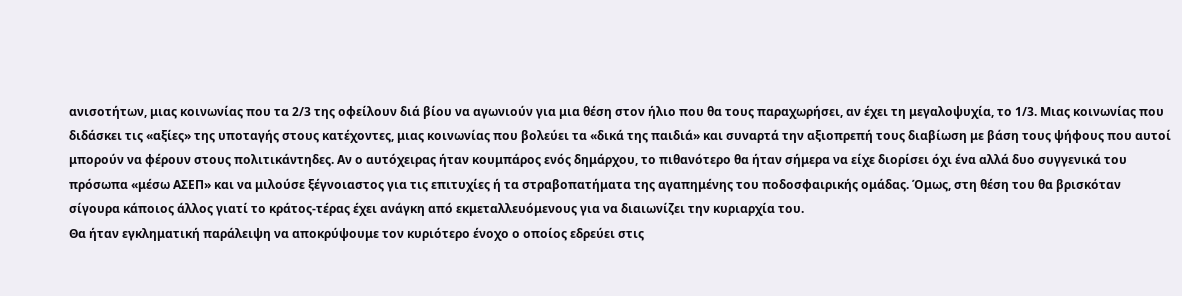ανισοτήτων, μιας κοινωνίας που τα 2/3 της οφείλουν διά βίου να αγωνιούν για μια θέση στον ήλιο που θα τους παραχωρήσει, αν έχει τη μεγαλοψυχία, το 1/3. Μιας κοινωνίας που διδάσκει τις «αξίες» της υποταγής στους κατέχοντες, μιας κοινωνίας που βολεύει τα «δικά της παιδιά» και συναρτά την αξιοπρεπή τους διαβίωση με βάση τους ψήφους που αυτοί μπορούν να φέρουν στους πολιτικάντηδες. Αν ο αυτόχειρας ήταν κουμπάρος ενός δημάρχου, το πιθανότερο θα ήταν σήμερα να είχε διορίσει όχι ένα αλλά δυο συγγενικά του πρόσωπα «μέσω ΑΣΕΠ» και να μιλούσε ξέγνοιαστος για τις επιτυχίες ή τα στραβοπατήματα της αγαπημένης του ποδοσφαιρικής ομάδας. Όμως, στη θέση του θα βρισκόταν σίγουρα κάποιος άλλος γιατί το κράτος-τέρας έχει ανάγκη από εκμεταλλευόμενους για να διαιωνίζει την κυριαρχία του.
Θα ήταν εγκληματική παράλειψη να αποκρύψουμε τον κυριότερο ένοχο ο οποίος εδρεύει στις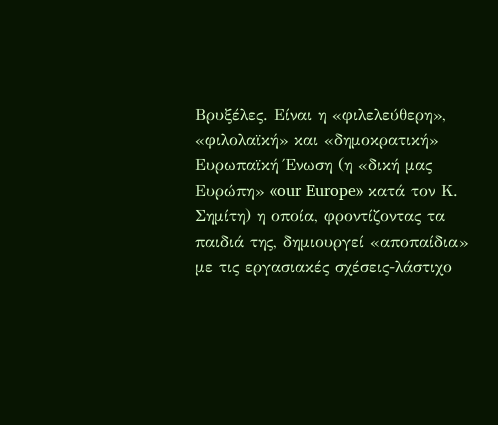Βρυξέλες. Είναι η «φιλελεύθερη», «φιλολαϊκή» και «δημοκρατική» Ευρωπαϊκή Ένωση (η «δική μας Ευρώπη» «our Europe» κατά τον Κ. Σημίτη) η οποία, φροντίζοντας τα παιδιά της, δημιουργεί «αποπαίδια» με τις εργασιακές σχέσεις-λάστιχο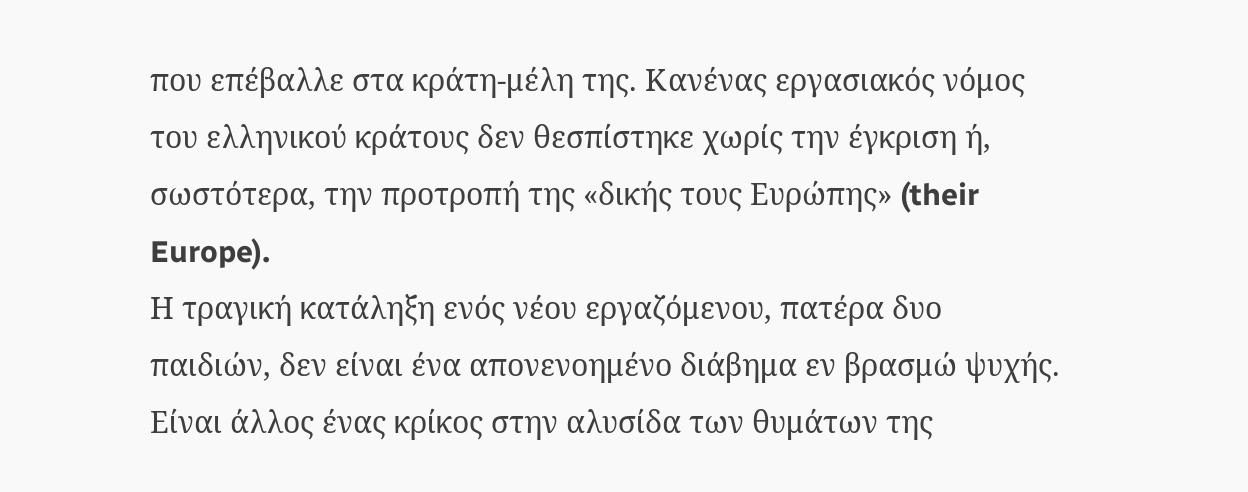που επέβαλλε στα κράτη-μέλη της. Κανένας εργασιακός νόμος του ελληνικού κράτους δεν θεσπίστηκε χωρίς την έγκριση ή, σωστότερα, την προτροπή της «δικής τους Ευρώπης» (their Europe).
Η τραγική κατάληξη ενός νέου εργαζόμενου, πατέρα δυο παιδιών, δεν είναι ένα απονενοημένο διάβημα εν βρασμώ ψυχής. Είναι άλλος ένας κρίκος στην αλυσίδα των θυμάτων της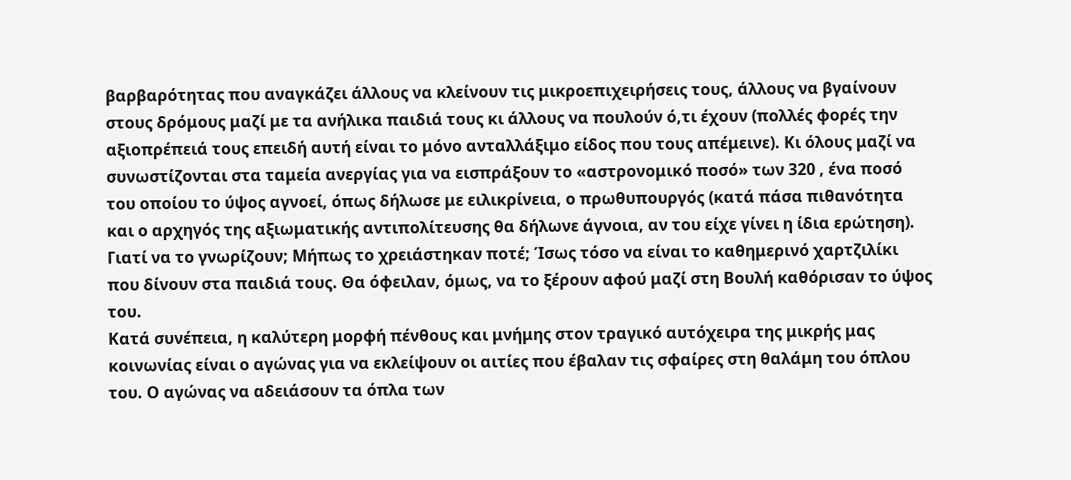βαρβαρότητας που αναγκάζει άλλους να κλείνουν τις μικροεπιχειρήσεις τους, άλλους να βγαίνουν στους δρόμους μαζί με τα ανήλικα παιδιά τους κι άλλους να πουλούν ό,τι έχουν (πολλές φορές την αξιοπρέπειά τους επειδή αυτή είναι το μόνο ανταλλάξιμο είδος που τους απέμεινε). Kι όλους μαζί να συνωστίζονται στα ταμεία ανεργίας για να εισπράξουν το «αστρονομικό ποσό» των 320 , ένα ποσό του οποίου το ύψος αγνοεί, όπως δήλωσε με ειλικρίνεια, ο πρωθυπουργός (κατά πάσα πιθανότητα και ο αρχηγός της αξιωματικής αντιπολίτευσης θα δήλωνε άγνοια, αν του είχε γίνει η ίδια ερώτηση). Γιατί να το γνωρίζουν; Μήπως το χρειάστηκαν ποτέ; Ίσως τόσο να είναι το καθημερινό χαρτζιλίκι που δίνουν στα παιδιά τους. Θα όφειλαν, όμως, να το ξέρουν αφού μαζί στη Βουλή καθόρισαν το ύψος του.
Κατά συνέπεια, η καλύτερη μορφή πένθους και μνήμης στον τραγικό αυτόχειρα της μικρής μας κοινωνίας είναι ο αγώνας για να εκλείψουν οι αιτίες που έβαλαν τις σφαίρες στη θαλάμη του όπλου του. Ο αγώνας να αδειάσουν τα όπλα των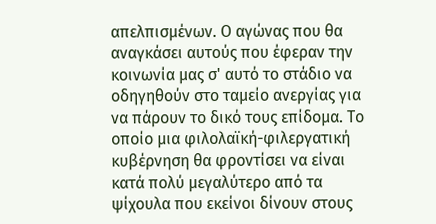απελπισμένων. Ο αγώνας που θα αναγκάσει αυτούς που έφεραν την κοινωνία μας σ' αυτό το στάδιο να οδηγηθούν στο ταμείο ανεργίας για να πάρουν το δικό τους επίδομα. Το οποίο μια φιλολαϊκή-φιλεργατική κυβέρνηση θα φροντίσει να είναι κατά πολύ μεγαλύτερο από τα ψίχουλα που εκείνοι δίνουν στους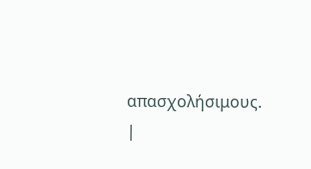απασχολήσιμους.
|